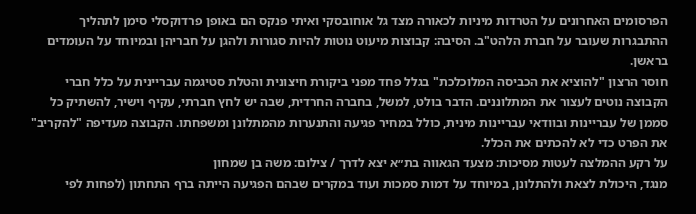הפרסומים האחרונים על הטרדות מיניות לכאורה מצד גל אוחובסקי ואיתי פנקס הם באופן פרדוקסלי סימן לתהליך ההתבגרות שעובר על חברת הלהט"ב. הסיבה: קבוצות מיעוט נוטות להיות סגורות ולהגן על חבריהן ובמיוחד על העומדים בראשן.
חוסר הרצון "להוציא את הכביסה המלוכלכת" בגלל פחד מפני ביקורת חיצונית והטלת סטיגמה עבריינית על כלל חברי הקבוצה נוטים לעצור את המתלוננים. הדבר בולט, למשל, בחברה החרדית, שבה יש לחץ חברתי, עקיף וישיר, להשתיק כל סממן של עבריינות ובוודאי עבריינות מינית, כולל במחיר פגיעה והתנערות מהמתלונן ומשפחתו. הקבוצה מעדיפה "להקריב" את הפרט כדי לא להכתים את הכלל.
על רקע ההמלצה לעטות מסיכות: מצעד הגאווה בת״א יצא לדרך / צילום: משה בן שמחון
מנגד, היכולת לצאת ולהתלונן, במיוחד על דמות סמכות ועוד במקרים שבהם הפגיעה הייתה ברף התחתון (לפחות לפי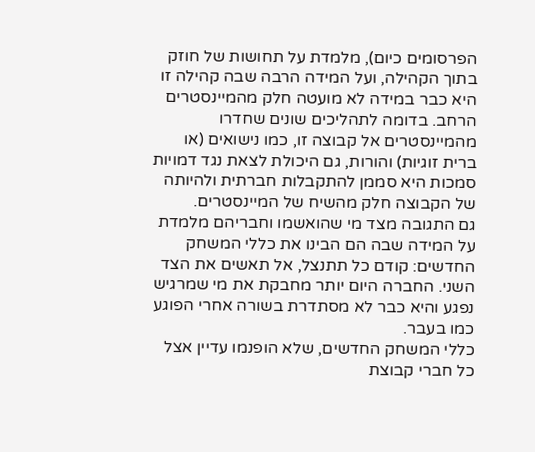הפרסומים כיום), מלמדת על תחושות של חוזק בתוך הקהילה, ועל המידה הרבה שבה קהילה זו היא כבר במידה לא מועטה חלק מהמיינסטרים הרחב. בדומה לתהליכים שונים שחדרו מהמיינסטרים אל קבוצה זו, כמו נישואים (או ברית זוגיות) והורות, גם היכולת לצאת נגד דמויות סמכות היא סממן להתקבלות חברתית ולהיותה של הקבוצה חלק מהשיח של המיינסטרים.
גם התגובה מצד מי שהואשמו וחבריהם מלמדת על המידה שבה הם הבינו את כללי המשחק החדשים: קודם כל תתנצל, אל תאשים את הצד השני. החברה היום יותר מחבקת את מי שמרגיש נפגע והיא כבר לא מסתדרת בשורה אחרי הפוגע כמו בעבר.
כללי המשחק החדשים, שלא הופנמו עדיין אצל כל חברי קבוצת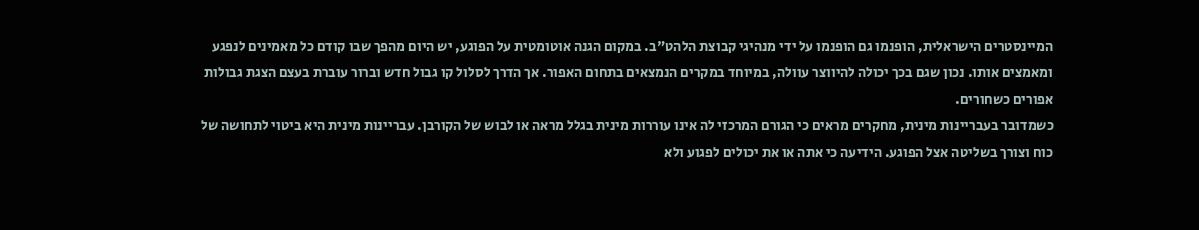המיינסטרים הישראלית, הופנמו גם הופנמו על ידי מנהיגי קבוצת הלהט"ב. במקום הגנה אוטומטית על הפוגע, יש היום מהפך שבו קודם כל מאמינים לנפגע ומאמצים אותו. נכון שגם בכך יכולה להיווצר עוולה, במיוחד במקרים הנמצאים בתחום האפור. אך הדרך לסלול קו גבול חדש וברור עוברת בעצם הצגת גבולות אפורים כשחורים.
כשמדובר בעבריינות מינית, מחקרים מראים כי הגורם המרכזי לה אינו עוררות מינית בגלל מראה או לבוש של הקורבן. עבריינות מינית היא ביטוי לתחושה של כוח וצורך בשליטה אצל הפוגע. הידיעה כי אתה או את יכולים לפגוע ולא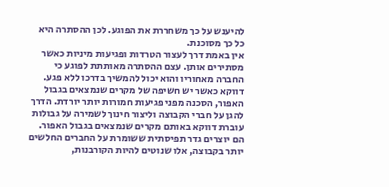להיענש על כך משחררת את הפוגע. לכן ההסתרה היא כל כך מסוכנת.
אין באמת דרך לעצור הטרדות ופגיעות מיניות כאשר מסתירים אותן. עצם ההסתרה מאותתת לפוגע כי החברה מאחוריו והוא יכול להמשיך בדרכו ללא פגע. דווקא כאשר יש חשיפה של מקרים שנמצאים בגבול האפור, הסכנה מפני פגיעות חמורות יותר יורדת. הדרך להגן על חברי הקבוצה וליצור חינוך לשמירה על גבולות עוברת דווקא באותם מקרים שנמצאים בגבול האפור. הם יוצרים גדר תפיסתית ששומרת על החברים החלשים יותר בקבוצה, אלו שנוטים להיות הקורבנות,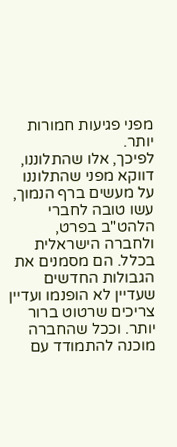מפני פגיעות חמורות יותר.
לפיכך, אלו שהתלוננו, דווקא מפני שהתלוננו על מעשים ברף הנמוך, עשו טובה לחברי הלהט"ב בפרט, ולחברה הישראלית בכלל. הם מסמנים את הגבולות החדשים שעדיין לא הופנמו ועדיין צריכים שרטוט ברור יותר. וככל שהחברה מוכנה להתמודד עם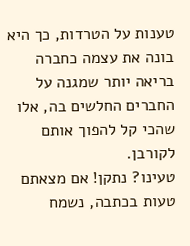טענות על הטרדות, כך היא בונה את עצמה כחברה בריאה יותר שמגנה על החברים החלשים בה, אלו שהכי קל להפוך אותם לקורבן.
טעינו? נתקן! אם מצאתם טעות בכתבה, נשמח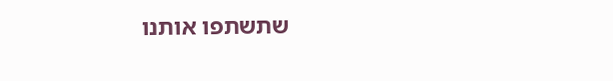שתשתפו אותנו